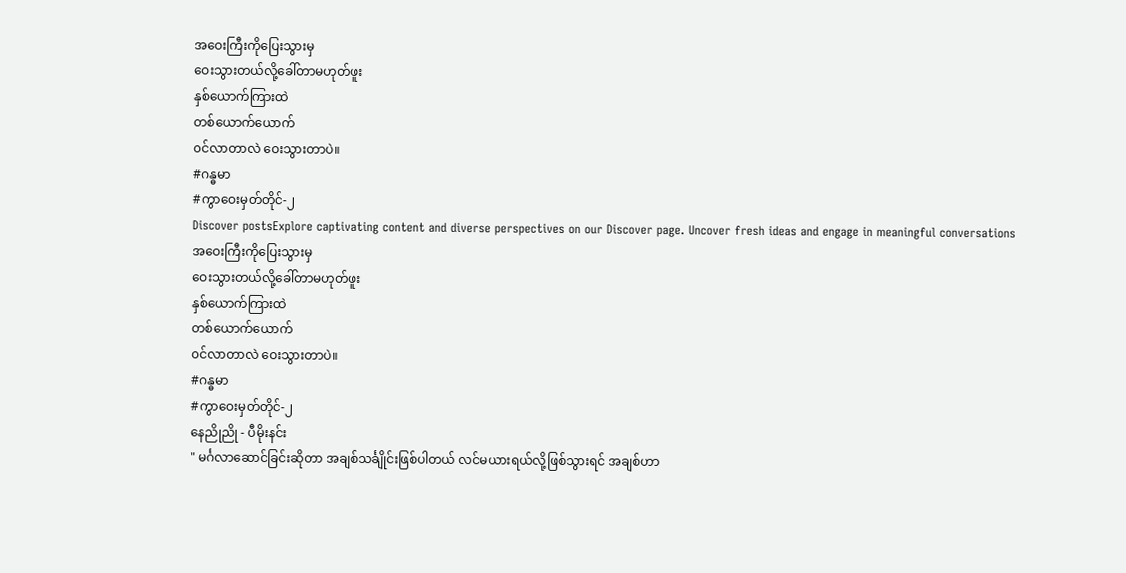အဝေးကြီးကိုပြေးသွားမှ
ဝေးသွားတယ်လို့ခေါ်တာမဟုတ်ဖူး
နှစ်ယောက်ကြားထဲ
တစ်ယောက်ယောက်
၀င်လာတာလဲ ဝေးသွားတာပဲ။
#ဂန္ဓမာ
#ကွာဝေးမှတ်တိုင်-၂
Discover postsExplore captivating content and diverse perspectives on our Discover page. Uncover fresh ideas and engage in meaningful conversations
အဝေးကြီးကိုပြေးသွားမှ
ဝေးသွားတယ်လို့ခေါ်တာမဟုတ်ဖူး
နှစ်ယောက်ကြားထဲ
တစ်ယောက်ယောက်
၀င်လာတာလဲ ဝေးသွားတာပဲ။
#ဂန္ဓမာ
#ကွာဝေးမှတ်တိုင်-၂
နေညိုညို - ပီမိုးနင်း
" မင်္ဂလာဆောင်ခြင်းဆိုတာ အချစ်သင်္ချိုင်းဖြစ်ပါတယ် လင်မယားရယ်လို့ဖြစ်သွားရင် အချစ်ဟာ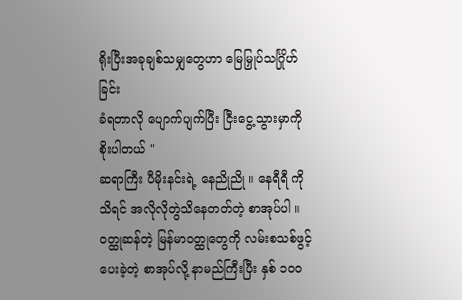ရိုးပြီးအခုချစ်သမျှတွေဟာ မြေမြှုပ်သင်္ဂြိုဟ်ခြင်း
ခံရတာလို ပျောက်ပျက်ပြီး ငြီးငွေ့သွားမှာကို
စိုးပါတယ် "
ဆရာကြီး ပီမိုးနင်းရဲ့ နေညိုညို ။ နေရီရီ ကိုသိရင် အလိုလိုတွဲသိနေတတ်တဲ့ စာအုပ်ပါ ။ ဝတ္ထုဆန်တဲ့ မြန်မာဝတ္ထုတွေကို လမ်းစသစ်ဖွင့်ပေးခဲ့တဲ့ စာအုပ်လို့ နာမည်ကြီးပြီး နှစ် ၁၀၀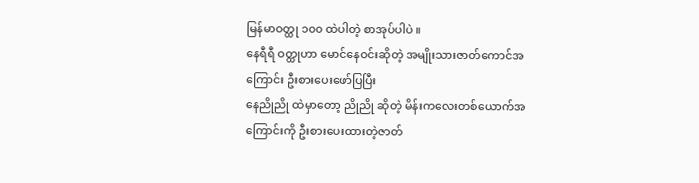မြန်မာဝတ္ထု ၁၀၀ ထဲပါတဲ့ စာအုပ်ပါပဲ ။
နေရီရီ ဝတ္ထုဟာ မောင်နေဝင်းဆိုတဲ့ အမျိုးသားဇာတ်ကောင်အကြောင်း ဦးစားပေးဖော်ပြပြီး
နေညိုညို ထဲမှာတော့ ညိုညို ဆိုတဲ့ မိန်းကလေးတစ်ယောက်အကြောင်းကို ဦးစားပေးထားတဲ့ဇာတ်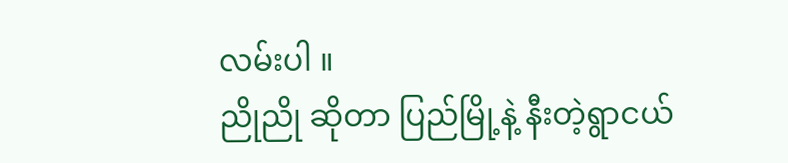လမ်းပါ ။
ညိုညို ဆိုတာ ပြည်မြို့နဲ့ နီးတဲ့ရွာငယ်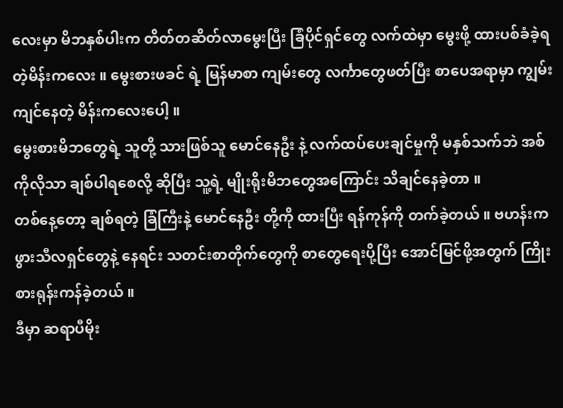လေးမှာ မိဘနှစ်ပါးက တိတ်တဆိတ်လာမွေးပြီး ခြံပိုင်ရှင်တွေ လက်ထဲမှာ မွေးဖို့ ထားပစ်ခံခဲ့ရတဲ့မိန်းကလေး ။ မွေးစားဖခင် ရဲ့ မြန်မာစာ ကျမ်းတွေ လင်္ကာတွေဖတ်ပြီး စာပေအရာမှာ ကျွမ်းကျင်နေတဲ့ မိန်းကလေးပေါ့ ။
မွေးစားမိဘတွေရဲ့ သူတို့ သားဖြစ်သူ မောင်နေဦး နဲ့ လက်ထပ်ပေးချင်မှုကို မနှစ်သက်ဘဲ အစ်ကိုလိုသာ ချစ်ပါရစေလို့ ဆိုပြီး သူ့ရဲ့ မျိုးရိုးမိဘတွေအကြောင်း သိချင်နေခဲ့တာ ။
တစ်နေ့တော့ ချစ်ရတဲ့ ခြံကြီးနဲ့ မောင်နေဦး တို့ကို ထားပြီး ရန်ကုန်ကို တက်ခဲ့တယ် ။ ဗဟန်းက ဖွားသီလရှင်တွေနဲ့ နေရင်း သတင်းစာတိုက်တွေကို စာတွေရေးပို့ပြီး အောင်မြင်ဖို့အတွက် ကြိုးစားရုန်းကန်ခဲ့တယ် ။
ဒီမှာ ဆရာပီမိုး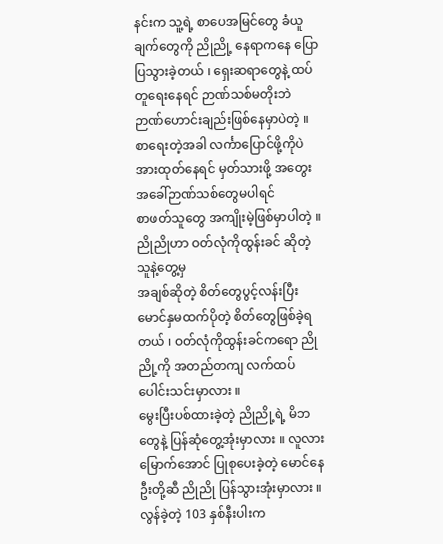နင်းက သူ့ရဲ့ စာပေအမြင်တွေ ခံယူချက်တွေကို ညိုညို့ နေရာကနေ ပြောပြသွားခဲ့တယ် ၊ ရှေးဆရာတွေနဲ့ ထပ်တူရေးနေရင် ဉာဏ်သစ်မတိုးဘဲ ဉာဏ်ဟောင်းချည်းဖြစ်နေမှာပဲတဲ့ ။
စာရေးတဲ့အခါ လင်္ကာပြောင်ဖို့ကိုပဲ အားထုတ်နေရင် မှတ်သားဖို့ အတွေးအခေါ်ဉာဏ်သစ်တွေမပါရင်
စာဖတ်သူတွေ အကျိုးမဲ့ဖြစ်မှာပါတဲ့ ။
ညိုညိုဟာ ဝတ်လုံကိုထွန်းခင် ဆိုတဲ့သူနဲ့တွေ့မှ
အချစ်ဆိုတဲ့ စိတ်တွေပွင့်လန်းပြီး မောင်နှမထက်ပိုတဲ့ စိတ်တွေဖြစ်ခဲ့ရတယ် ၊ ဝတ်လုံကိုထွန်းခင်ကရော ညိုညို့ကို အတည်တကျ လက်ထပ်ပေါင်းသင်းမှာလား ။
မွေးပြီးပစ်ထားခဲ့တဲ့ ညိုညို့ရဲ့ မိဘတွေနဲ့ ပြန်ဆုံတွေ့အုံးမှာလား ။ လူလားမြောက်အောင် ပြုစုပေးခဲ့တဲ့ မောင်နေဦးတို့ဆီ ညိုညို ပြန်သွားအုံးမှာလား ။
လွန်ခဲ့တဲ့ 103 နှစ်နီးပါးက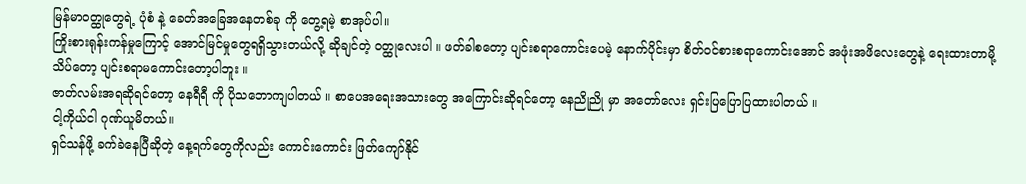မြန်မာဝတ္ထုတွေရဲ့ ပုံစံ နဲ့ ခေတ်အခြေအနေတစ်ခု ကို တွေ့ရမဲ့ စာအုပ်ပါ။
ကြိုးစားရုန်းကန်မှုကြောင့် အောင်မြင်မှုတွေရရှိသွားတယ်လို့ ဆိုချင်တဲ့ ဝတ္ထုလေးပါ ။ ဖတ်ခါစတော့ ပျင်းစရာကောင်းပေမဲ့ နောက်ပိုင်းမှာ စိတ်ဝင်စားစရာကောင်းအောင် အဖုံးအဖိလေးတွေနဲ့ ရေးထားတာမို့ သိပ်တော့ ပျင်းစရာမကောင်းတော့ပါဘူး ။
ဇာတ်လမ်းအရဆိုရင်တော့ နေရီရီ ကို ပိုသဘောကျပါတယ် ။ စာပေအရေးအသားတွေ အကြောင်းဆိုရင်တော့ နေညိုညို မှာ အတော်လေး ရှင်းပြပြောပြထားပါတယ် ။
ငါ့ကိုယ်ငါ ဂုဏ်ယူမိတယ်။
ရှင်သန်ဖို့ ခက်ခဲနေပြီဆိုတဲ့ နေ့ရက်တွေကိုလည်း ကောင်းကောင်း ဖြတ်ကျော်နိုင်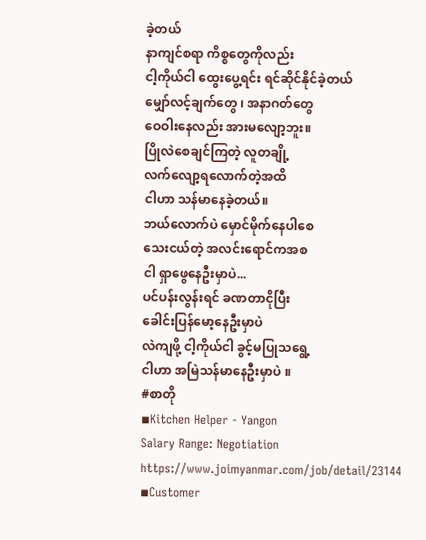ခဲ့တယ်
နာကျင်စရာ ကိစ္စတွေကိုလည်း
ငါ့ကိုယ်ငါ ထွေးပွေ့ရင်း ရင်ဆိုင်နိုင်ခဲ့တယ်
မျှော်လင့်ချက်တွေ ၊ အနာဂတ်တွေ
ဝေဝါးနေလည်း အားမလျော့ဘူး။
ပြိုလဲစေချင်ကြတဲ့ လူတချို့
လက်လျော့ရလောက်တဲ့အထိ
ငါဟာ သန်မာနေခဲ့တယ်။
ဘယ်လောက်ပဲ မှောင်မိုက်နေပါစေ
သေးငယ်တဲ့ အလင်းရောင်ကအစ
ငါ ရှာဖွေနေဦးမှာပဲ...
ပင်ပန်းလွန်းရင် ခဏတာငိုပြီး
ခေါင်းပြန်မော့နေဦးမှာပဲ
လဲကျဖို့ ငါ့ကိုယ်ငါ ခွင့်မပြုသရွေ့
ငါဟာ အမြဲသန်မာနေဦးမှာပဲ ။
#စာတို
◾Kitchen Helper - Yangon
Salary Range: Negotiation
https://www.joimyanmar.com/job/detail/23144
◾Customer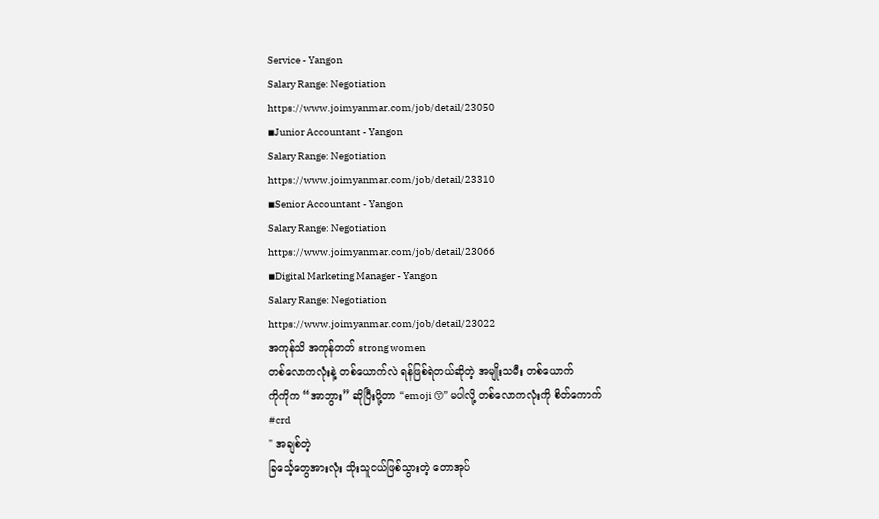Service - Yangon
Salary Range: Negotiation
https://www.joimyanmar.com/job/detail/23050
◾Junior Accountant - Yangon
Salary Range: Negotiation
https://www.joimyanmar.com/job/detail/23310
◾Senior Accountant - Yangon
Salary Range: Negotiation
https://www.joimyanmar.com/job/detail/23066
◾Digital Marketing Manager - Yangon
Salary Range: Negotiation
https://www.joimyanmar.com/job/detail/23022
အကုန်သိ အကုန်တတ် strong women
တစ်လောကလုံးနဲ့ တစ်ယောက်လဲ ရန်ဖြစ်ရဲတယ်ဆိုတဲ့ အမျိုးသမီး တစ်ယောက်
ကိုကိုက “အာဘွား” ဆိုပြီးပို့တာ “emoji 😙” မပါလို့ တစ်လောကလုံးကို စိတ်ကောက်
#crd
" အချစ်တဲ့
ခြင်္သေ့တွေအားလုံး သိုးသူငယ်ဖြစ်သွားတဲ့ တောအုပ်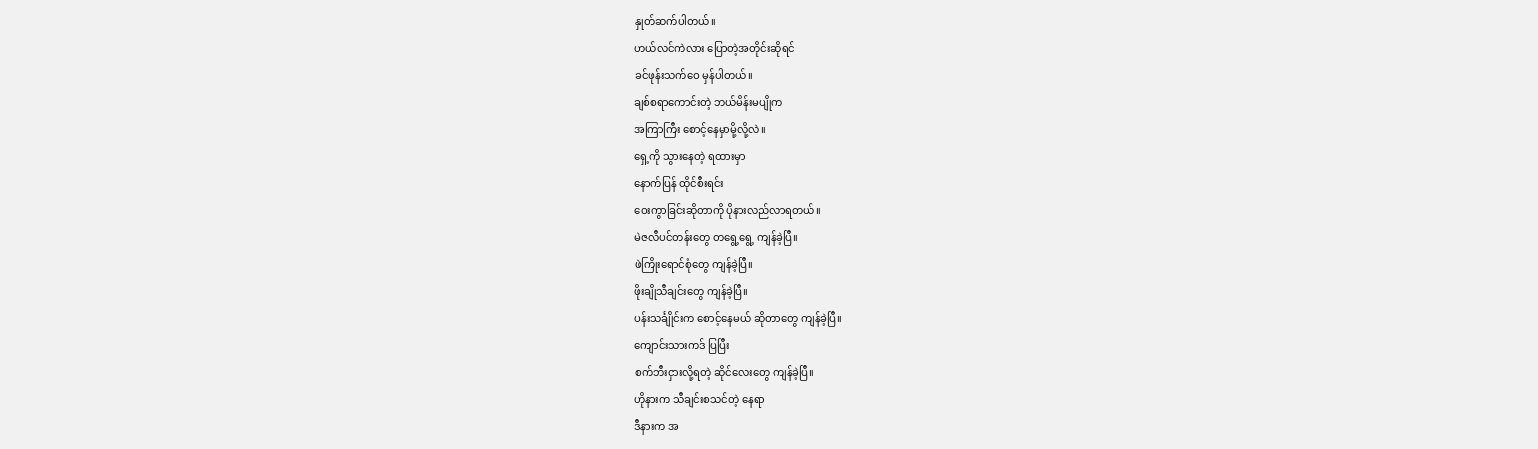နှုတ်ဆက်ပါတယ်။
ဟယ်လင်ကဲလား ပြောတဲ့အတိုင်းဆိုရင်
ခင်ဖုန်းသက်ဝေ မှန်ပါတယ်။
ချစ်စရာကောင်းတဲ့ ဘယ်မိန်းမပျိုက
အကြာကြီး စောင့်နေမှာမို့လို့လဲ။
ရှေ့ကို သွားနေတဲ့ ရထားမှာ
နောက်ပြန် ထိုင်စီးရင်း
ဝေးကွာခြင်းဆိုတာကို ပိုနားလည်လာရတယ်။
မဲဇလီပင်တန်းတွေ တရွေ့ရွေ့ ကျန်ခဲ့ပြီ။
ဖဲကြိုးရောင်စုံတွေ ကျန်ခဲ့ပြီ။
ဖိုးချိုသီချင်းတွေ ကျန်ခဲ့ပြီ။
ပန်းသင်္ချိုင်းက စောင့်နေမယ် ဆိုတာတွေ ကျန်ခဲ့ပြီ။
ကျောင်းသားကဒ် ပြပြီး
စက်ဘီးငှားလို့ရတဲ့ ဆိုင်လေးတွေ ကျန်ခဲ့ပြီ။
ဟိုနားက သီချင်းစသင်တဲ့ နေရာ
ဒီနားက အ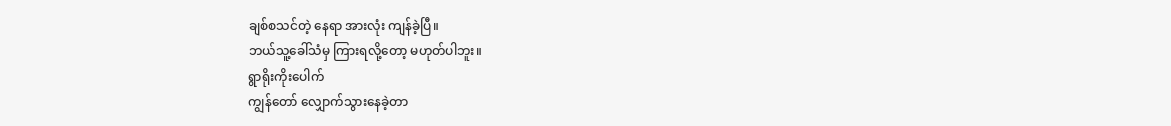ချစ်စသင်တဲ့ နေရာ အားလုံး ကျန်ခဲ့ပြီ။
ဘယ်သူ့ခေါ်သံမှ ကြားရလို့တော့ မဟုတ်ပါဘူး။
ရွာရိုးကိုးပေါက်
ကျွန်တော် လျှောက်သွားနေခဲ့တာ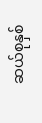ဆယ်စုနှစ်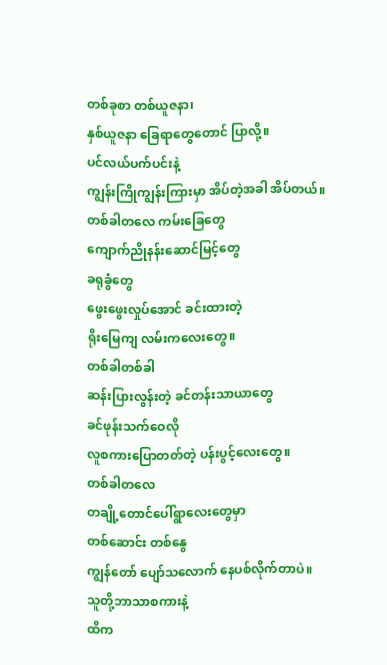တစ်ခုစာ တစ်ယူဇနာ၊
နှစ်ယူဇနာ ခြေရာတွေတောင် ပြာလို့။
ပင်လယ်ပက်ပင်းနဲ့
ကျွန်းကြိုကျွန်းကြားမှာ အိပ်တဲ့အခါ အိပ်တယ်။
တစ်ခါတလေ ကမ်းခြေတွေ
ကျောက်ညိုနန်းဆောင်မြင့်တွေ
ခရုခွံတွေ
ဖွေးဖွေးလှုပ်အောင် ခင်းထားတဲ့
ရိုးမြေကျ လမ်းကလေးတွေ။
တစ်ခါတစ်ခါ
ဆန်းပြားလွန်းတဲ့ ခင်တန်းသာယာတွေ
ခင်ဖုန်းသက်ဝေလို
လူစကားပြောတတ်တဲ့ ပန်းပွင့်လေးတွေ။
တစ်ခါတလေ
တချို့တောင်ပေါ်ရွာလေးတွေမှာ
တစ်ဆောင်း တစ်နွေ
ကျွန်တော် ပျော်သလောက် နေပစ်လိုက်တာပဲ။
သူတို့ဘာသာစကားနဲ့
ထိက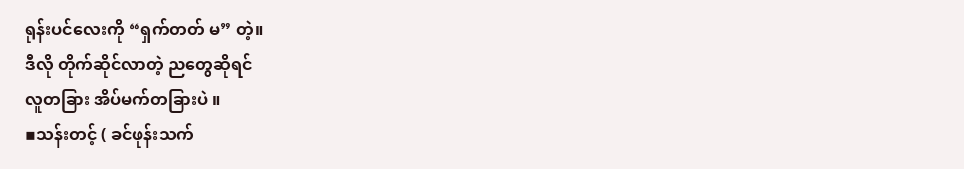ရုန်းပင်လေးကို “ရှက်တတ် မ” တဲ့။
ဒီလို တိုက်ဆိုင်လာတဲ့ ညတွေဆိုရင်
လူတခြား အိပ်မက်တခြားပဲ ။
▪သန်းတင့် ( ခင်ဖုန်းသက်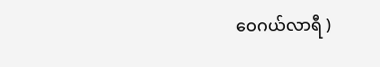ဝေဂယ်လာရီ )